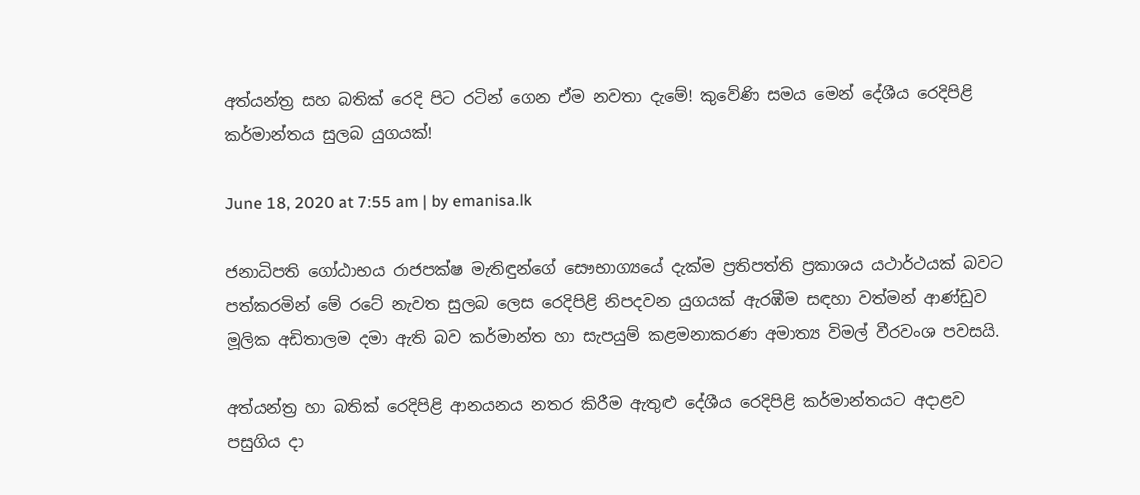අත්යන්ත්‍ර සහ බතික් රෙදි පිට රටින් ගෙන ඒම නවතා දැමේ! කුවේණි සමය මෙන් දේශීය රෙදිපිළි කර්මාන්තය සුලබ යුගයක්!

June 18, 2020 at 7:55 am | by emanisa.lk

ජනාධිපති ගෝඨාභය රාජපක්ෂ මැතිඳුන්ගේ සෞභාග්‍යයේ දැක්ම ප්‍රතිපත්ති ප්‍රකාශය යථාර්ථයක් බවට පත්කරමින් මේ රටේ නැවත සුලබ ලෙස රෙදිපිළි නිපදවන යුගයක් ඇරඹීම සඳහා වත්මන් ආණ්ඩුව මූලික අඩිතාලම දමා ඇති බව කර්මාන්ත හා සැපයුම් කළමනාකරණ අමාත්‍ය විමල් වීරවංශ පවසයි.

අත්යන්ත්‍ර හා බතික් රෙදිපිළි ආනයනය නතර කිරීම ඇතුළු දේශීය රෙදිපිළි කර්මාන්තයට අදාළව පසුගිය දා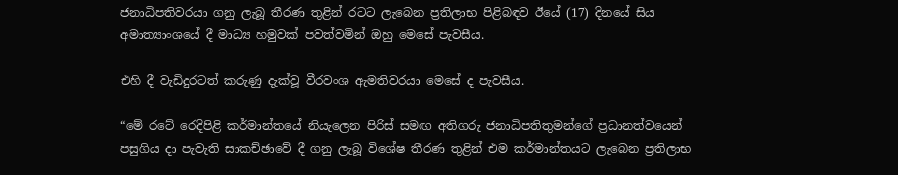ජනාධිපතිවරයා ගනු ලැබූ තීරණ තුළින් රටට ලැබෙන ප්‍රතිලාභ පිළිබඳව ඊයේ (17) දිනයේ සිය අමාත්‍යාංශයේ දී මාධ්‍ය හමුවක් පවත්වමින් ඔහු මෙසේ පැවසීය.

එහි දී වැඩිදුරටත් කරුණු දැක්වූ වීරවංශ ඇමතිවරයා මෙසේ ද පැවසීය.

“මේ රටේ රෙදිපිළි කර්මාන්තයේ නියැලෙන පිරිස් සමඟ අතිගරු ජනාධිපතිතුමන්ගේ ප්‍රධානත්වයෙන් පසුගිය දා පැවැති සාකච්ඡාවේ දී ගනු ලැබූ විශේෂ තීරණ තුළින් එම කර්මාන්තයට ලැබෙන ප්‍රතිලාභ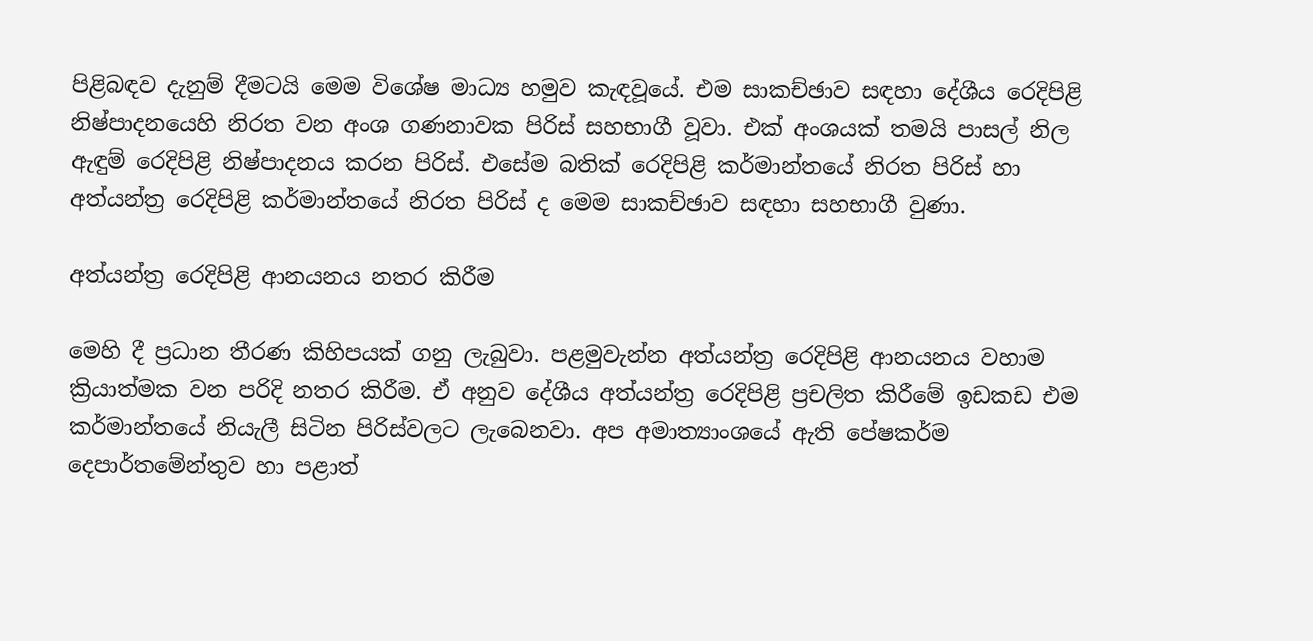පිළිබඳව දැනුම් දීමටයි මෙම විශේෂ මාධ්‍ය හමුව කැඳවූයේ. එම සාකච්ඡාව සඳහා දේශීය රෙදිපිළි නිෂ්පාදනයෙහි නිරත වන අංශ ගණනාවක පිරිස් සහභාගී වූවා. එක් අංශයක් තමයි පාසල් නිල ඇඳුම් රෙදිපිළි නිෂ්පාදනය කරන පිරිස්. එසේම බතික් රෙදිපිළි කර්මාන්තයේ නිරත පිරිස් හා අත්යන්ත්‍ර රෙදිපිළි කර්මාන්තයේ නිරත පිරිස් ද මෙම සාකච්ඡාව සඳහා සහභාගී වුණා.

අත්යන්ත්‍ර රෙදිපිළි ආනයනය නතර කිරීම

මෙහි දී ප්‍රධාන තීරණ කිහිපයක් ගනු ලැබුවා. පළමුවැන්න අත්යන්ත්‍ර රෙදිපිළි ආනයනය වහාම ක්‍රියාත්මක වන පරිදි නතර කිරීම. ඒ අනුව දේශීය අත්යන්ත්‍ර රෙදිපිළි ප්‍රචලිත කිරීමේ ඉඩකඩ එම කර්මාන්තයේ නියැලී සිටින පිරිස්වලට ලැබෙනවා. අප අමාත්‍යාංශයේ ඇති පේෂකර්ම දෙපාර්තමේන්තුව හා පළාත්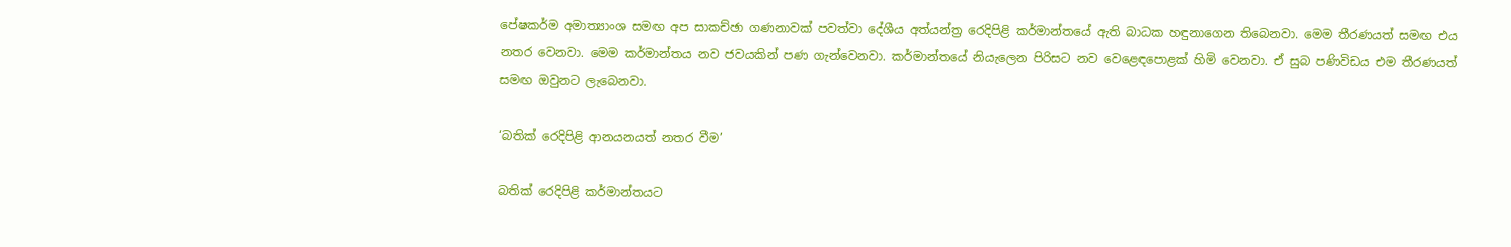පේෂකර්ම අමාත්‍යාංශ සමඟ අප සාකච්ඡා ගණනාවක් පවත්වා දේශීය අත්යන්ත්‍ර රෙදිපිළි කර්මාන්තයේ ඇති බාධක හඳුනාගෙන තිබෙනවා. මෙම තීරණයත් සමඟ එය නතර වෙනවා. මෙම කර්මාන්තය නව ජවයකින් පණ ගැන්වෙනවා. කර්මාන්තයේ නියැලෙන පිරිසට නව වෙළෙඳපොළක් හිමි වෙනවා. ඒ සුබ පණිවිඩය එම තීරණයත් සමඟ ඔවුනට ලැබෙනවා.

‘බතික් රෙදිපිළි ආනයනයත් නතර වීම’

බතික් රෙදිපිළි කර්මාන්තයට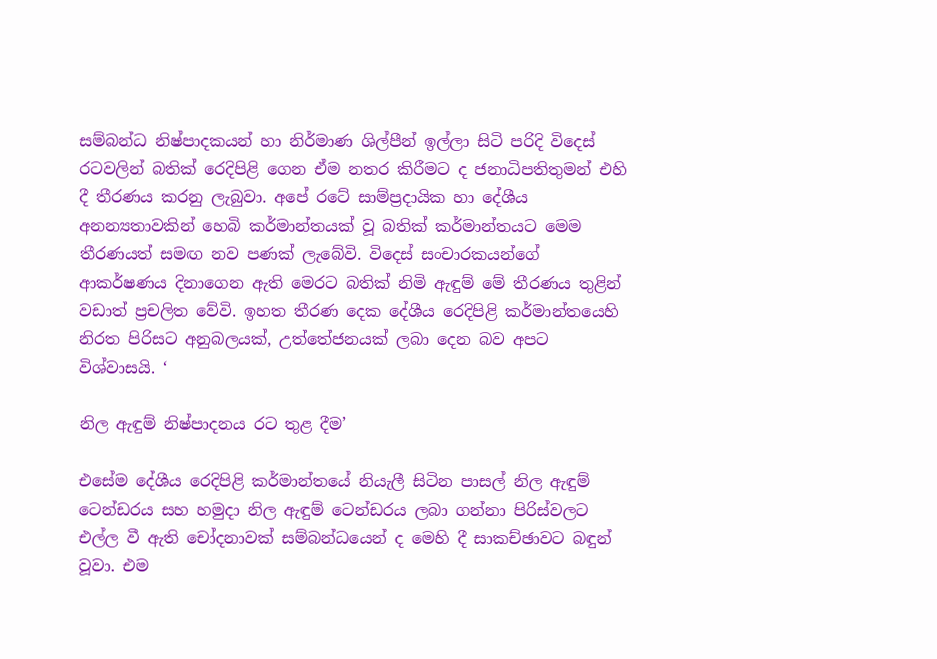සම්බන්ධ නිෂ්පාදකයන් හා නිර්මාණ ශිල්පීන් ඉල්ලා සිටි පරිදි විදෙස් රටවලින් බතික් රෙදිපිළි ගෙන ඒම නතර කිරීමට ද ජනාධිපතිතුමන් එහි දී තීරණය කරනු ලැබුවා. අපේ රටේ සාම්ප්‍රදායික හා දේශීය අනන්‍යතාවකින් හෙබි කර්මාන්තයක් වූ බතික් කර්මාන්තයට මෙම තීරණයත් සමඟ නව පණක් ලැබේවි. විදෙස් සංචාරකයන්ගේ ආකර්ෂණය දිනාගෙන ඇති මෙරට බතික් නිමි ඇඳුම් මේ තීරණය තුළින් වඩාත් ප්‍රචලිත වේවි. ඉහත තීරණ දෙක දේශීය රෙදිපිළි කර්මාන්තයෙහි නිරත පිරිසට අනුබලයක්, උත්තේජනයක් ලබා දෙන බව අපට විශ්වාසයි. ‘

නිල ඇඳුම් නිෂ්පාදනය රට තුළ දීම’

එසේම දේශීය රෙදිපිළි කර්මාන්තයේ නියැලී සිටින පාසල් නිල ඇඳුම් ටෙන්ඩරය සහ හමුදා නිල ඇඳුම් ටෙන්ඩරය ලබා ගන්නා පිරිස්වලට එල්ල වී ඇති චෝදනාවක් සම්බන්ධයෙන් ද මෙහි දී සාකච්ඡාවට බඳුන් වූවා. එම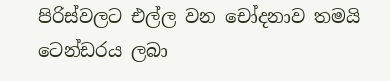පිරිස්වලට එල්ල වන චෝදනාව තමයි ටෙන්ඩරය ලබා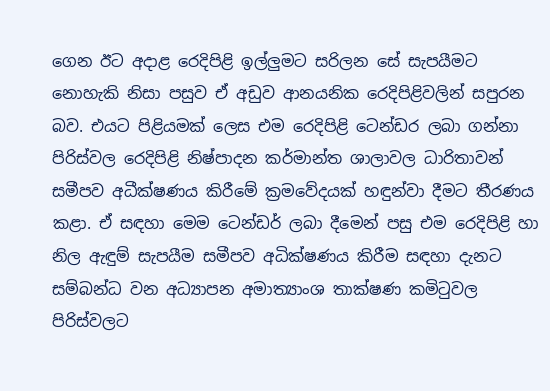ගෙන ඊට අදාළ රෙදිපිළි ඉල්ලුමට සරිලන සේ සැපයීමට නොහැකි නිසා පසුව ඒ අඩුව ආනයනික රෙදිපිළිවලින් සපුරන බව. එයට පිළියමක් ලෙස එම රෙදිපිළි ටෙන්ඩර ලබා ගන්නා පිරිස්වල රෙදිපිළි නිෂ්පාදන කර්මාන්ත ශාලාවල ධාරිතාවන් සමීපව අධීක්ෂණය කිරීමේ ක්‍රමවේදයක් හඳුන්වා දීමට තීරණය කළා. ඒ සඳහා මෙම ටෙන්ඩර් ලබා දීමෙන් පසු එම රෙදිපිළි හා නිල ඇඳුම් සැපයීම සමීපව අධික්ෂණය කිරීම සඳහා දැනට සම්බන්ධ වන අධ්‍යාපන අමාත්‍යාංශ තාක්ෂණ කමිටුවල පිරිස්වලට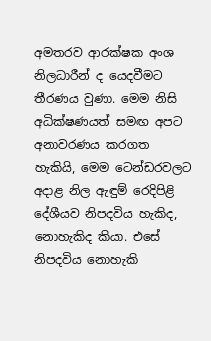අමතරව ආරක්ෂක අංශ නිලධාරීන් ද යෙදවීමට තීරණය වුණා. මෙම නිසි අධික්ෂණයත් සමඟ අපට අනාවරණය කරගත හැකියි, මෙම ටෙන්ඩරවලට අදාළ නිල ඇඳුම් රෙදිපිළි දේශීයව නිපදවිය හැකිද, නොහැකිද කියා. එසේ නිපදවිය නොහැකි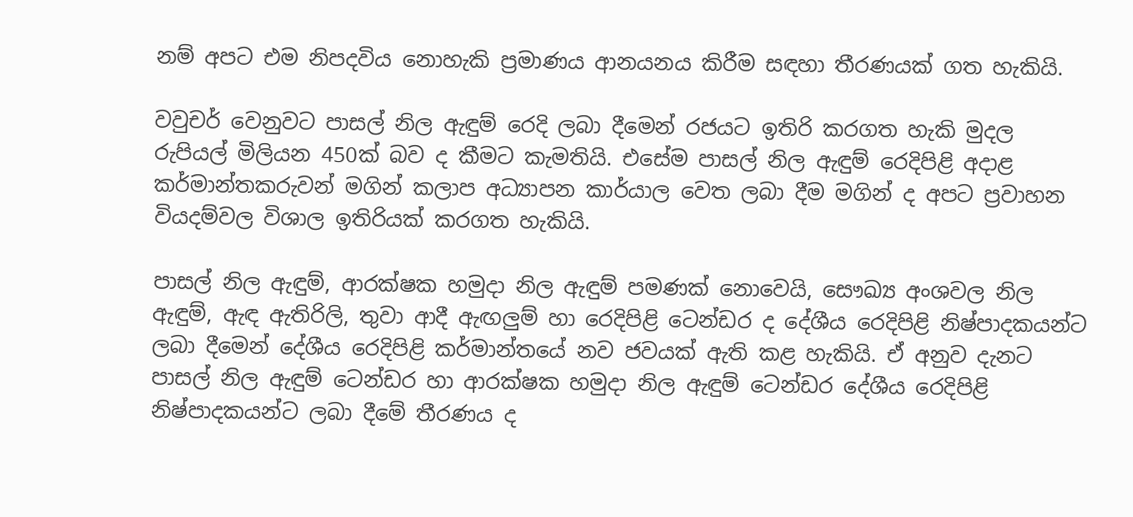නම් අපට එම නිපදවිය නොහැකි ප්‍රමාණය ආනයනය කිරීම සඳහා තීරණයක් ගත හැකියි.

වවුචර් වෙනුවට පාසල් නිල ඇඳුම් රෙදි ලබා දීමෙන් රජයට ඉතිරි කරගත හැකි මුදල රුපියල් මිලියන 450ක් බව ද කීමට කැමතියි. එසේම පාසල් නිල ඇඳුම් රෙදිපිළි අදාළ කර්මාන්තකරුවන් මගින් කලාප අධ්‍යාපන කාර්යාල වෙත ලබා දීම මගින් ද අපට ප්‍රවාහන වියදම්වල විශාල ඉතිරියක් කරගත හැකියි.

පාසල් නිල ඇඳුම්, ආරක්ෂක හමුදා නිල ඇඳුම් පමණක් නොවෙයි, සෞඛ්‍ය අංශවල නිල ඇඳුම්, ඇඳ ඇතිරිලි, තුවා ආදී ඇඟලුම් හා රෙදිපිළි ටෙන්ඩර ද දේශීය රෙදිපිළි නිෂ්පාදකයන්ට ලබා දීමෙන් දේශීය රෙදිපිළි කර්මාන්තයේ නව ජවයක් ඇති කළ හැකියි. ඒ අනුව දැනට පාසල් නිල ඇඳුම් ටෙන්ඩර හා ආරක්ෂක හමුදා නිල ඇඳුම් ටෙන්ඩර දේශීය රෙදිපිළි නිෂ්පාදකයන්ට ලබා දීමේ තීරණය ද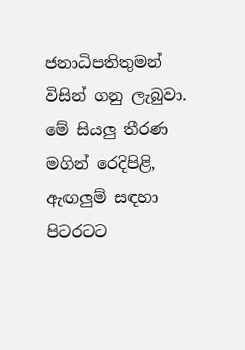ජනාධිපතිතුමන් විසින් ගනු ලැබුවා. මේ සියලු තීරණ මගින් රෙදිපිළි, ඇඟලුම් සඳහා පිටරටට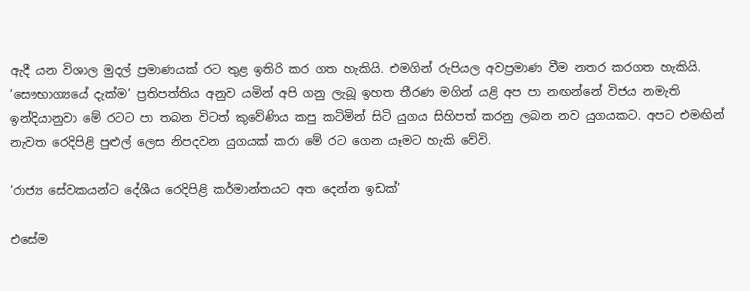ඇදී යන විශාල මුදල් ප්‍රමාණයක් රට තුළ ඉතිරි කර ගත හැකියි. එමගින් රුපියල අවප්‍රමාණ වීම නතර කරගත හැකියි. ‘සෞභාග්‍යයේ දැක්ම’ ප්‍රතිපත්තිය අනුව යමින් අපි ගනු ලැබූ ඉහත තීරණ මගින් යළි අප පා නඟන්නේ විජය නමැති ඉන්දියානුවා මේ රටට පා තබන විටත් කුවේණිය කපු කටිමින් සිටි යුගය සිහිපත් කරනු ලබන නව යුගයකට. අපට එමඟින් නැවත රෙදිපිළි පුළුල් ලෙස නිපදවන යුගයක් කරා මේ රට ගෙන යෑමට හැකි වේවි.

‘රාජ්‍ය සේවකයන්ට දේශීය රෙදිපිළි කර්මාන්තයට අත දෙන්න ඉඩක්’

එසේම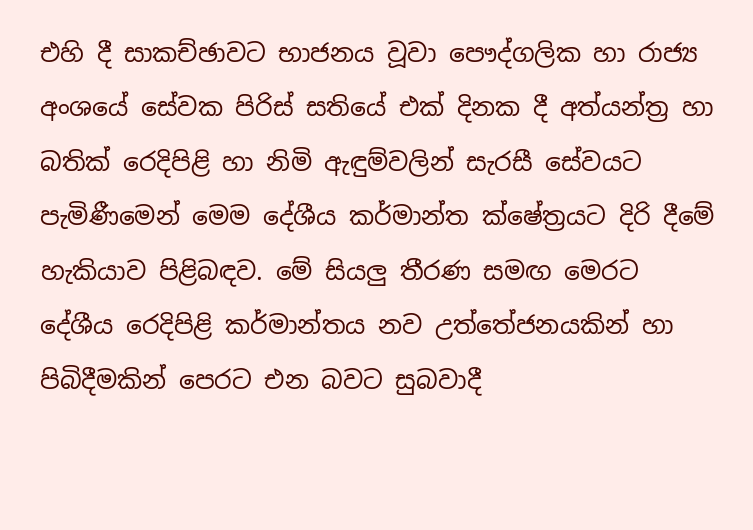එහි දී සාකච්ඡාවට භාජනය වූවා පෞද්ගලික හා රාජ්‍ය අංශයේ සේවක පිරිස් සතියේ එක් දිනක දී අත්යන්ත්‍ර හා බතික් රෙදිපිළි හා නිමි ඇඳුම්වලින් සැරසී සේවයට පැමිණීමෙන් මෙම දේශීය කර්මාන්ත ක්ෂේත්‍රයට දිරි දීමේ හැකියාව පිළිබඳව. මේ සියලු තීරණ සමඟ මෙරට දේශීය රෙදිපිළි කර්මාන්තය නව උත්තේජනයකින් හා පිබිදීමකින් පෙරට එන බවට සුබවාදී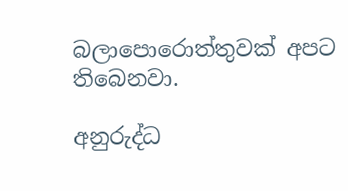බලාපොරොත්තුවක් අපට තිබෙනවා.

අනුරුද්ධ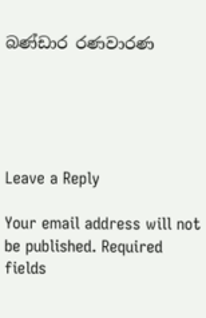බණ්ඩාර රණවාරණ





Leave a Reply

Your email address will not be published. Required fields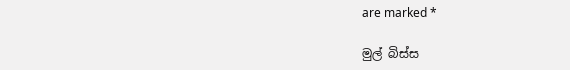are marked *

මුල් බිස්ස